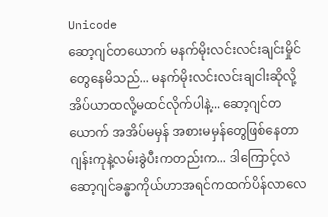Unicode
ဆော့ဂျင်တယောက် မနက်မိုးလင်းလင်းချင်းမှိုင်တွေနေမိသည်... မနက်မိုးလင်းလင်းချငါးဆိုလို့အိပ်ယာထလို့မထင်လိုက်ပါနဲ့... ဆော့ဂျင်တယောက် အအိပ်မမှန် အစားမမှန်တွေဖြစ်နေတာ ဂျန်းကုနဲ့လမ်းခွဲပီးကတည်းက... ဒါကြောင့်လဲ ဆော့ဂျင်ခန္ဓာကိုယ်ဟာအရင်ကထက်ပိန်လာလေ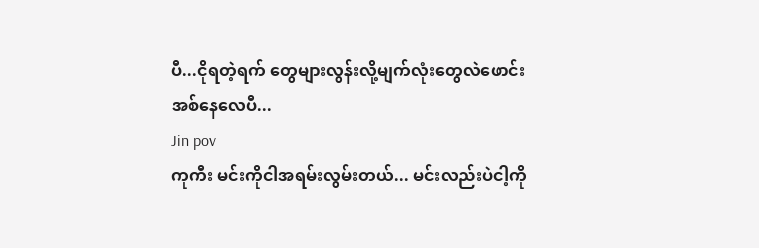ပီ...ငိုရတဲ့ရက် တွေများလွန်းလို့မျက်လုံးတွေလဲဖောင်းအစ်နေလေပီ...
Jin pov
ကုကီး မင်းကိုငါအရမ်းလွမ်းတယ်... မင်းလည်းပဲငါ့ကို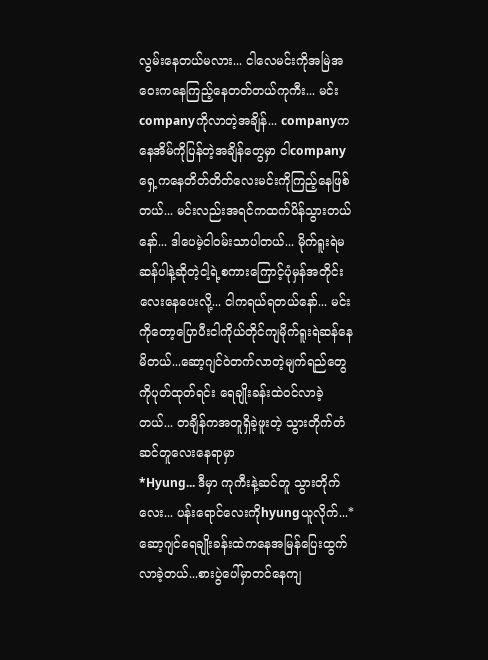လွမ်းနေတယ်မလား... ငါလေမင်းကိုအမြဲအဝေးကနေကြည့်နေတတ်တယ်ကုကီး... မင်းcompanyကိုလာတဲ့အချိန်... companyကနေအိမ်ကိုပြန်တဲ့အချိန်တွေမှာ ငါcompanyရှေ့ကနေတိတ်တိတ်လေးမင်းကိုကြည့်နေဖြစ်တယ်... မင်းလည်းအရင်ကထက်ပိန်သွားတယ်နော်... ဒါပေမဲ့ငါ၀မ်းသာပါတယ်... မိုက်ရူးရဲမဆန်ပါနဲ့ဆိုတဲ့ငါ့ရဲ့စကားကြောင့်ပုံမှန်အတိုင်းလေးနေပေးလို့... ငါကရယ်ရတယ်နော်... မင်းကိုတော့ပြောပီးငါကိုယ်တိုင်ကျမိုက်ရူးရဲဆန်နေမိတယ်...ဆော့ဂျင်ဝဲတက်လာတဲ့မျက်ရည်တွေကိုပုတ်ထုတ်ရင်း ရေချိုးခန်းထဲ၀င်လာခဲ့တယ်... တချိန်ကအတူရှိခဲ့ဖူးတဲ့ သွားတိုက်တံဆင်တူလေးနေရာမှာ
*Hyung... ဒီမှာ ကုကီးနဲ့ဆင်တူ သွားတိုက်လေး... ပန်းရောင်လေးကိုhyungယူလိုက်...*
ဆော့ဂျင်ရေချိုးခန်းထဲကနေအမြန်ပြေးထွက်လာခဲ့တယ်...စားပွဲပေါ်မှာတင်နေကျ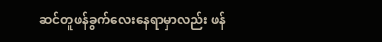ဆင်တူဖန်ခွက်လေးနေရာမှာလည်း ဖန်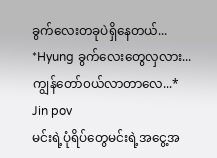ခွက်လေးတခုပဲရှိနေတယ်...
*Hyung ခွက်လေးတွေလှလား... ကျွန်တော်၀ယ်လာတာလေ...*
Jin pov
မင်းရဲ့ပုံရိပ်တွေမင်းရဲ့အငွေ့အ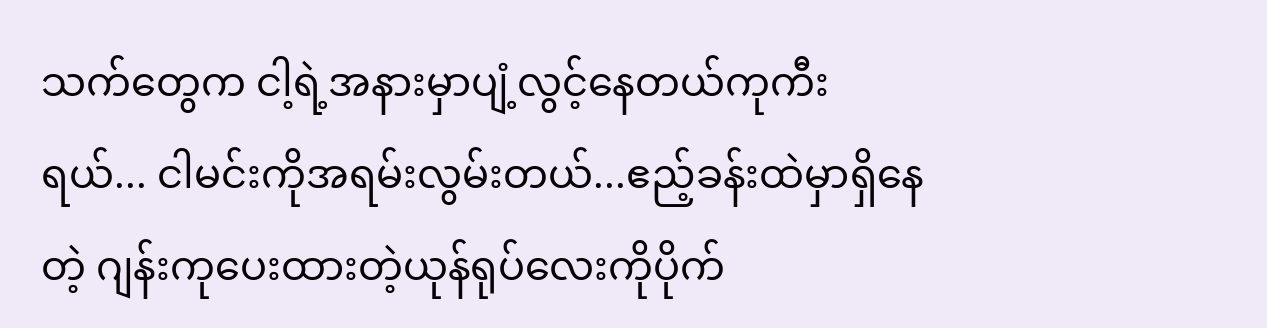သက်တွေက ငါ့ရဲ့အနားမှာပျံ့လွင့်နေတယ်ကုကီးရယ်... ငါမင်းကိုအရမ်းလွမ်းတယ်...ဧည့်ခန်းထဲမှာရှိနေတဲ့ ဂျန်းကုပေးထားတဲ့ယုန်ရုပ်လေးကိုပိုက်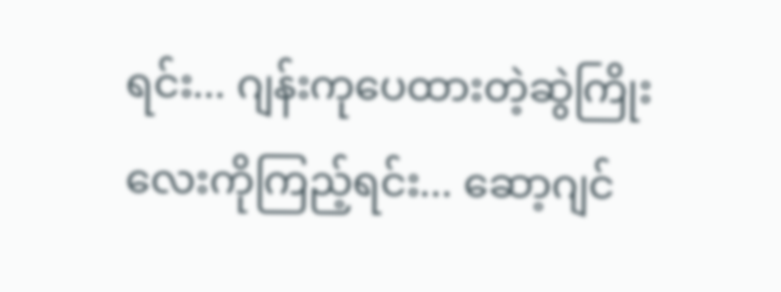ရင်း... ဂျန်းကုပေထားတဲ့ဆွဲကြိုးလေးကိုကြည့်ရင်း... ဆော့ဂျင်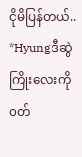ငိုမိပြန်တယ်..
*Hyungဒီဆွဲကြိုးလေးကို၀တ်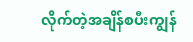လိုက်တဲ့အချိန်စပီးကျွန်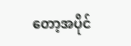တော့အပိုင်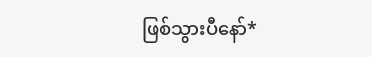ဖြစ်သွားပီနော်*